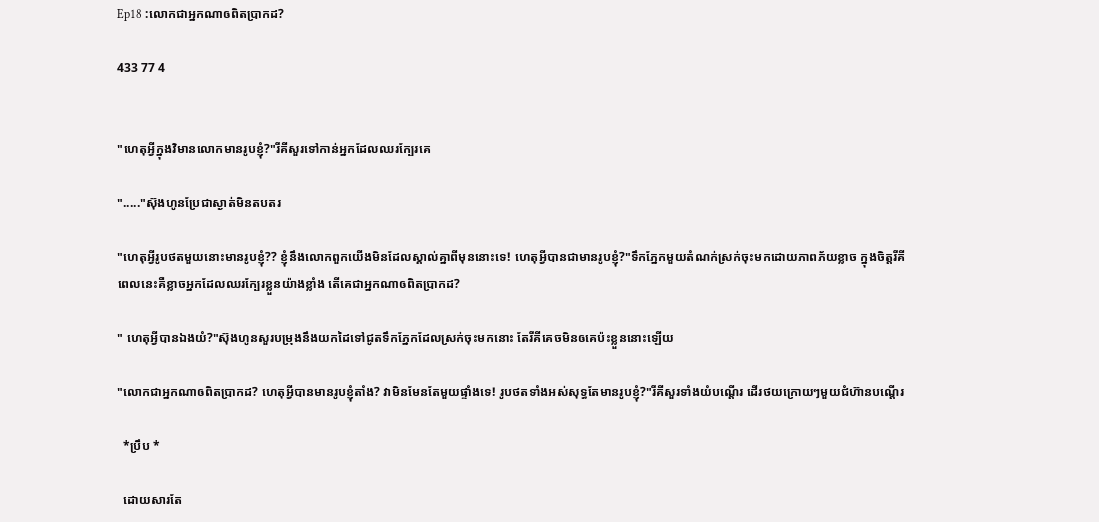Ep18 :លោកជាអ្នកណាឲពិតប្រាកដ?

433 77 4


"ហេតុអ្វីក្នុងវិមានលោកមានរូបខ្ញុំ?"រីគីសួរទៅកាន់អ្នកដែលឈរក្បែរគេ

"....."ស៊ុងហូនប្រែជាស្ងាត់មិនតបតរ

"ហេតុអ្វីរូបថតមួយនោះមានរូបខ្ញុំ?? ខ្ញុំនឹងលោកពួកយើងមិនដែលស្គាល់គ្នាពីមុននោះទេ! ហេតុអ្វីបានជាមានរូបខ្ញុំ?"ទឹកភ្នែកមួយតំណក់ស្រក់ចុះមកដោយភាពភ័យខ្លាច ក្នុងចិត្តរីគីពេលនេះគឺខ្លាចអ្នកដែលឈរក្បែរខ្លួនយ៉ាងខ្លាំង តើគេជាអ្នកណាឲពិតប្រាកដ?

" ហេតុអ្វីបានឯងយំ?"ស៊ុងហូនសួរបម្រុងនឹងយកដៃទៅជូតទឹកភ្នែកដែលស្រក់ចុះមកនោះ តែរីគីគេចមិនឲគេប៉ះខ្លួននោះឡើយ

"លោកជាអ្នកណាឲពិតប្រាកដ? ហេតុអ្វីបានមានរូបខ្ញុំតាំង? វាមិនមែនតែមួយផ្ទាំងទេ! រូបថតទាំងអស់សុទ្ធតែមានរូបខ្ញុំ?"រីគីសួរទាំងយំបណ្ដើរ ដើរថយក្រោយៗមួយជំហ៊ានបណ្ដើរ

  *ប្រឹប *

  ដោយសារតែ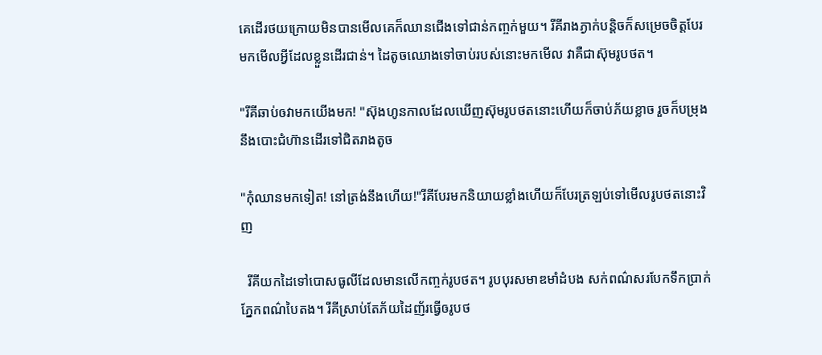គេដើរថយក្រោយមិនបានមើលគេក៏ឈានជើងទៅជាន់កញ្ចក់មួយ។ រីគីរាងភ្ងាក់បន្តិចក៏សម្រេចចិត្តបែរមកមើលអ្វីដែលខ្លួនដើរជាន់។ ដៃតូចឈោងទៅចាប់របស់នោះមកមើល វាគឺជាស៊ុមរូបថត។

"រីគីឆាប់ឲវាមកយើងមក! "ស៊ុងហូនកាលដែលឃើញស៊ុមរូបថតនោះហើយក៏ចាប់ភ័យខ្លាច រួចក៏បម្រុងនឹងបោះជំហ៊ានដើរទៅជិតរាងតូច

"កុំឈានមកទៀត! នៅត្រង់នឹងហើយ!"រីគីបែរមកនិយាយខ្លាំងហើយក៏បែរត្រឡប់ទៅមើលរូបថតនោះវិញ

  រីគីយកដៃទៅបោសធូលីដែលមានលើកញ្ចក់រូបថត។ រូបបុរសមាឌមាំដំបង សក់ពណ៌សរបែកទឹកប្រាក់ ភ្នែកពណ៌បៃតង។ រីគីស្រាប់តែភ័យដៃញ័រធ្វើឲរូបថ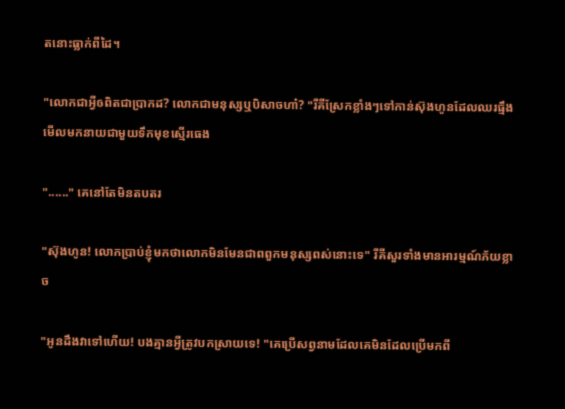តនោះធ្លាក់ពីដៃ។

"លោកជាអ្វីឲពិតជាប្រាកដ? លោកជាមនុស្សឬបិសាចហា៎? "រីគីស្រែកខ្លាំងៗទៅកាន់ស៊ុងហូនដែលឈរធ្មឹងមើលមកនាយជាមួយទឹកមុខស្មើរធេង

"......" គេនៅតែមិនតបតរ

"ស៊ុងហូន! លោកប្រាប់ខ្ញុំមកថាលោកមិនមែនជាពពួកមនុស្សពស់នោះទេ" រីគីសួរទាំងមានអារម្មណ៍ភ័យខ្លាច

"អូនដឹងវាទៅហើយ! បងគ្មានអ្វីត្រូវបកស្រាយទេ! "គេប្រើសព្វនាមដែលគេមិនដែលប្រើមកពី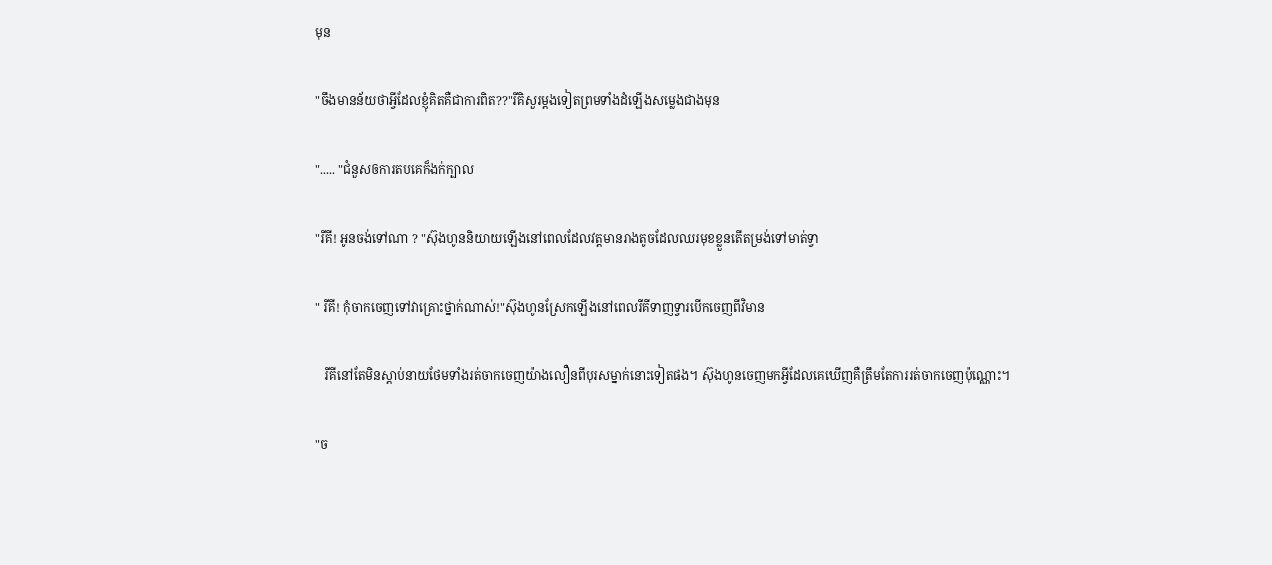មុន

"ចឹងមានន័យថាអ្វីដែលខ្ញុំគិតគឺជាការពិត??"រីគិសួរម្ដងទៀតព្រមទាំងដំឡើងសម្លេងជាងមុន

"..... "ជំនួសឲការតបគេក៏ងក់ក្បាល

"រីគី! អូនចង់ទៅណា ? "ស៊ុងហូននិយាយឡើងនៅពេលដែលវត្តមានរាងតូចដែលឈរមុខខ្លួនតើតម្រង់ទៅមាត់ទ្វា

" រីគី! កុំចាកចេញទៅវាគ្រោះថ្នាក់ណាស់!"ស៊ុងហូនស្រែកឡើងនៅពេលរីគីទាញទ្វារបើកចេញពីវិមាន

   រីគីនៅតែមិនស្ដាប់នាយថែមទាំងរត់ចាកចេញយ៉ាងលឿនពីបុរសម្នាក់នោះទៀតផង។ ស៊ុងហូនចេញមកអ្វីដែលគេឃើញគឺត្រឹមតែការរត់ចាកចេញប៉ុណ្ណោះ។

"ច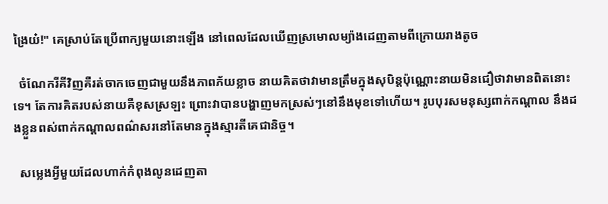ង្រៃយ៎!" គេស្រាប់តែប្រើពាក្យមួយនោះឡើង នៅពេលដែលឃើញស្រមោលម្យ៉ាងដេញតាមពីក្រោយរាងតូច

  ចំណែករីគីវិញគឺរត់ចាកចេញជាមួយនឹងភាពភ័យខ្លាច នាយគិតថាវាមានត្រឹមក្នុងសុបិន្តប៉ុណ្ណោះនាយមិនជឿថាវាមានពិតនោះទេ។ តែការគិតរបស់នាយគឺខុសស្រឡះ ព្រោះវាបានបង្ហាញមកស្រស់ៗនៅនឹងមុខទៅហើយ។ រូបបុរសមនុស្សពាក់កណ្ដាល នឹងដងខ្លួនពស់ពាក់កណ្ដាលពណ៌សរនៅតែមានក្នុងស្មារតីគេជានិច្ច។

  សម្លេងអ្វីមួយដែលហាក់កំពុងលូនដេញតា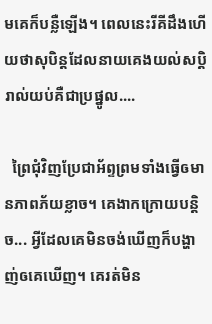មគេក៏បន្លឺឡើង។ ពេលនេះរីគីដឹងហើយថាសុបិន្តដែលនាយគេងយល់សប្ដិរាល់យប់គឺជាប្រផ្នូល....

  ព្រៃជុំវិញប្រែជាអ័ព្ទព្រមទាំងធ្វើឲមានភាពភ័យខ្លាច។ គេងាកក្រោយបន្ដិច... អ្វីដែលគេមិនចង់ឃើញក៏បង្ហាញ់ឲគេឃើញ។ គេរត់មិន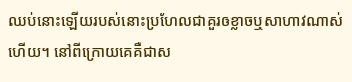ឈប់នោះឡើយរបស់នោះប្រហែលជាគួរឲខ្លាចឬសាហាវណាស់ហើយ។ នៅពីក្រោយគេគឺជាស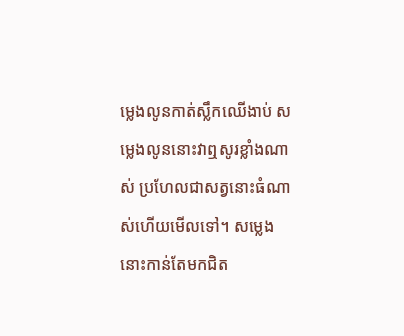ម្លេងលូនកាត់ស្លឹកឈើងាប់ សម្លេងលូននោះវាឮសូរខ្លាំងណាស់ ប្រហែលជាសត្វនោះធំណាស់ហើយមើលទៅ។ សម្លេងនោះកាន់តែមកជិត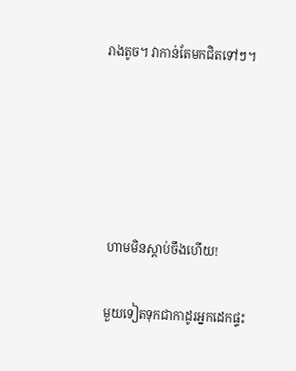រាងតូច។ វាកាន់តែមកជិតទៅៗ។





  ហាមមិនស្ដាប់ចឹងហើយ!

  មួយទៀតទុកជាកាដូរអ្នកដេកផ្ទះ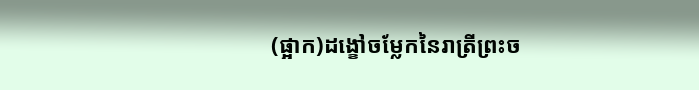(ផ្អាក)ដង្ខៅចម្លែកនៃរាត្រីព្រះច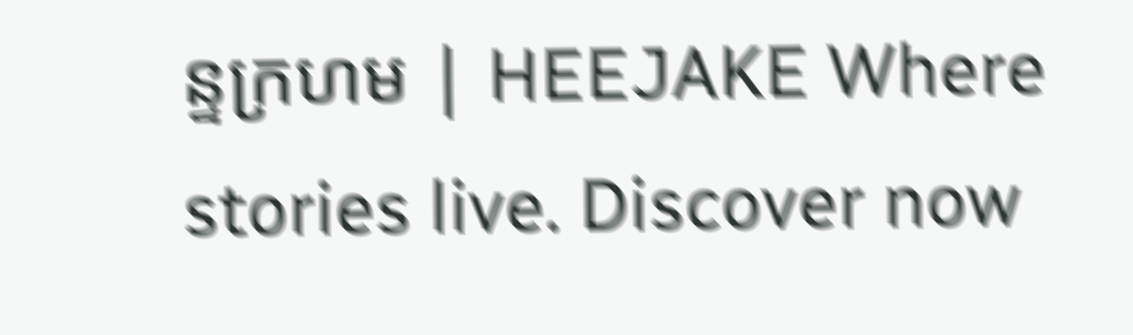ន្ទក្រហម | HEEJAKE Where stories live. Discover now